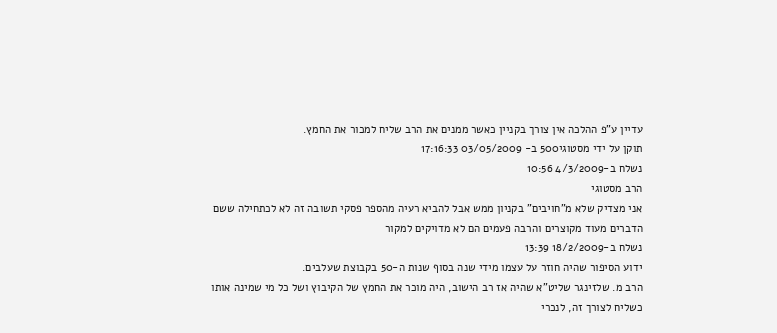עדיין ע"פ ההלכה אין צורך בקניין כאשר ממנים את הרב שליח למכור את החמץ.
תוקן על ידי מסטוגי500 ב- 03/05/2009 17:16:33
נשלח ב-4/3/2009 10:56
הרב מסטוגי
אני מצדיק שלא מ"חויבים" בקניון ממש אבל להביא רעיה מהספר פסקי תשובה זה לא לכתחילה ששם הדברים מעוד מקוצרים והרבה פעמים הם לא מדויקים למקור
נשלח ב-18/2/2009 13:39
ידוע הסיפור שהיה חוזר על עצמו מידי שנה בסוף שנות ה-50 בקבוצת שעלבים.
הרב מ. שלזינגר שליט"א שהיה אז רב הישוב, היה מוכר את החמץ של הקיבוץ ושל כל מי שמינה אותו כשליח לצורך זה, לנכרי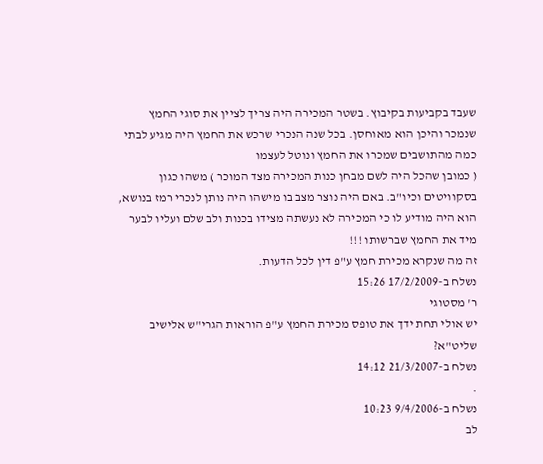שעבד בקביעות בקיבוץ. בשטר המכירה היה צריך לציין את סוגי החמץ שנמכר והיכן הוא מאוחסן. בכל שנה הנכרי שרכש את החמץ היה מגיע לבתי כמה מהתושבים שמכרו את החמץ ונוטל לעצמו
( כמובן שהכל היה לשם מבחן כנות המכירה מצד המוכר ) משהו כגון בסקוויטים וכיו"ב. באם היה נוצר מצב בו מישהו היה נותן לנכרי רמז בנושא, הוא היה מודיע לו כי המכירה לא נעשתה מצידו בכנות ולב שלם ועליו לבער מיד את החמץ שברשותו !!!
זה מה שנקרא מכירת חמץ ע"פ דין לכל הדעות.
נשלח ב-17/2/2009 15:26
ר' מסטוגי
יש אולי תחת ידך את טופס מכירת החמץ ע"פ הוראות הגרי"ש אלישיב שליט"א?
נשלח ב-21/3/2007 14:12
.
נשלח ב-9/4/2006 10:23
לב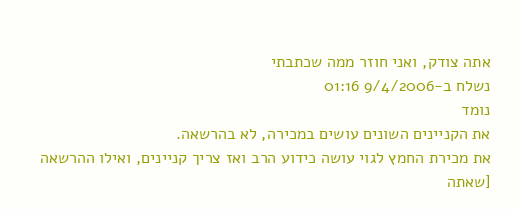אתה צודק, ואני חוזר ממה שכתבתי
נשלח ב-9/4/2006 01:16
נומד
את הקניינים השונים עושים במכירה, לא בהרשאה.
את מכירת החמץ לגוי עושה כידוע הרב ואז צריך קניינים, ואילו ההרשאה [שאתה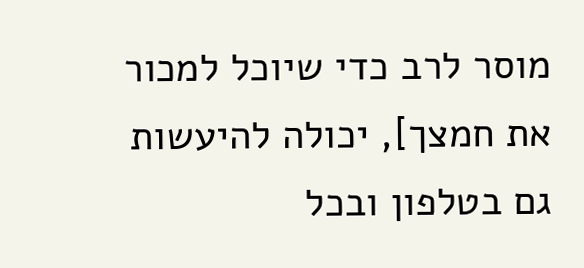מוסר לרב כדי שיוכל למכור את חמצך], יכולה להיעשות גם בטלפון ובכל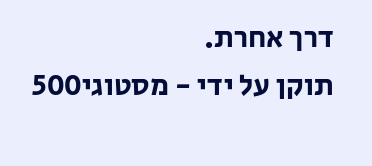דרך אחרת.
תוקן על ידי - מסטוגי500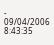- 09/04/2006 8:43:35